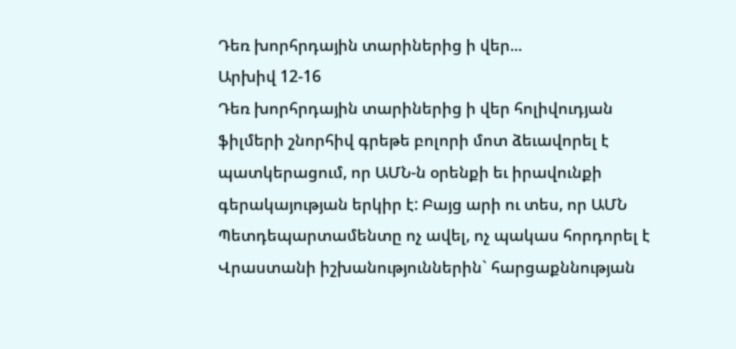Դեռ խորհրդային տարիներից ի վեր...
Արխիվ 12-16
Դեռ խորհրդային տարիներից ի վեր հոլիվուդյան ֆիլմերի շնորհիվ գրեթե բոլորի մոտ ձեւավորել է պատկերացում, որ ԱՄՆ-ն օրենքի եւ իրավունքի գերակայության երկիր է: Բայց արի ու տես, որ ԱՄՆ Պետդեպարտամենտը ոչ ավել, ոչ պակաս հորդորել է Վրաստանի իշխանություններին` հարցաքննության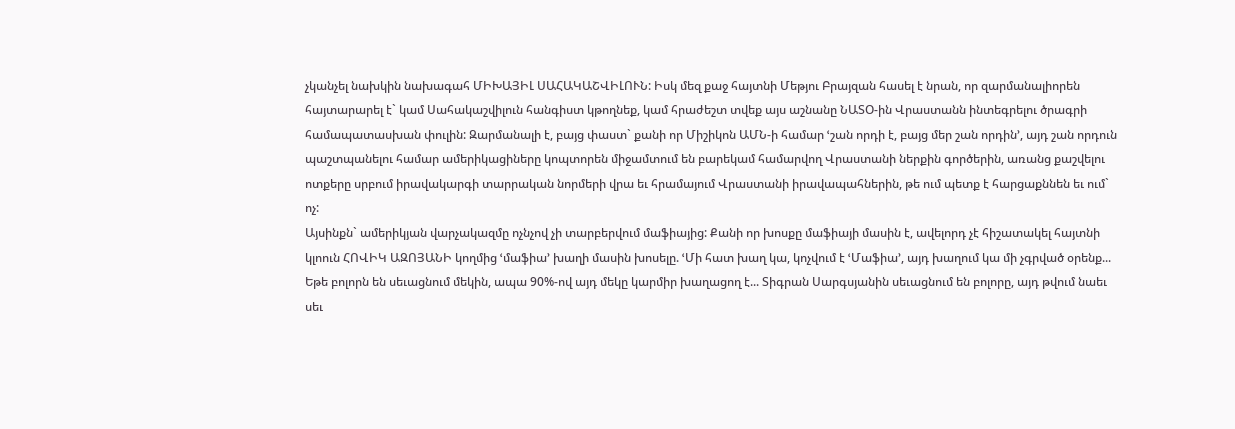չկանչել նախկին նախագահ ՄԻԽԱՅԻԼ ՍԱՀԱԿԱՇՎԻԼՈՒՆ: Իսկ մեզ քաջ հայտնի Մեթյու Բրայզան հասել է նրան, որ զարմանալիորեն հայտարարել է` կամ Սահակաշվիլուն հանգիստ կթողնեք, կամ հրաժեշտ տվեք այս աշնանը ՆԱՏՕ-ին Վրաստանն ինտեգրելու ծրագրի համապատասխան փուլին: Զարմանալի է, բայց փաստ` քանի որ Միշիկոն ԱՄՆ-ի համար ՙշան որդի է, բայց մեր շան որդին՚, այդ շան որդուն պաշտպանելու համար ամերիկացիները կոպտորեն միջամտում են բարեկամ համարվող Վրաստանի ներքին գործերին, առանց քաշվելու ոտքերը սրբում իրավակարգի տարրական նորմերի վրա եւ հրամայում Վրաստանի իրավապահներին, թե ում պետք է հարցաքննեն եւ ում` ոչ:
Այսինքն` ամերիկյան վարչակազմը ոչնչով չի տարբերվում մաֆիայից: Քանի որ խոսքը մաֆիայի մասին է, ավելորդ չէ հիշատակել հայտնի կլոուն ՀՈՎԻԿ ԱԶՈՅԱՆԻ կողմից ՙմաֆիա՚ խաղի մասին խոսելը. ՙՄի հատ խաղ կա, կոչվում է ՙՄաֆիա՚, այդ խաղում կա մի չգրված օրենք... Եթե բոլորն են սեւացնում մեկին, ապա 90%-ով այդ մեկը կարմիր խաղացող է... Տիգրան Սարգսյանին սեւացնում են բոլորը, այդ թվում նաեւ սեւ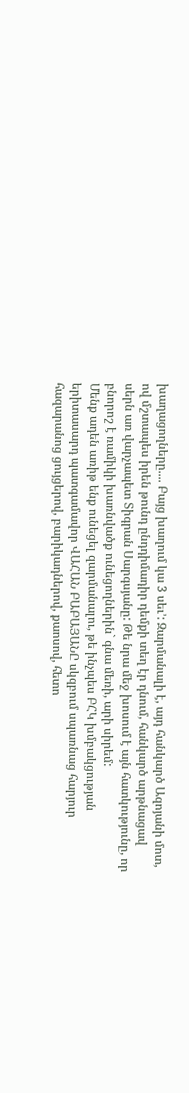խաղացողները.... Բայց խաղում կա 3 սեւ՚: Զարմանալի է, այդ հանկարծ Ազոյանի մոտ, ով մշտապես իրեն թունդ ընդդիմադիր դեմքի տեղ էր դնում, հանկարծ արթնացավ սերն առ վարչապետ Տիգրան Սարգսյանը: Թե նրա մեջ խոսում է այն հատկությունը, որ բնորոշ է ռամիկի խառնվածք ունեցողներին` գնա մեռի, արի սիրեմ:
Մենք ադեն առիթ ենք ունեցել զարմանալու, թե ինչպես ԲՀԿ խմբակցության երիտասարդ պատգամավոր ՎԱՀԱՆ ԲԱԲԱՅԱՆԸ սկզբում սպառնաց հարյուր հազարանոց ցույցերով, բարիկադներով, քաոսով, հետո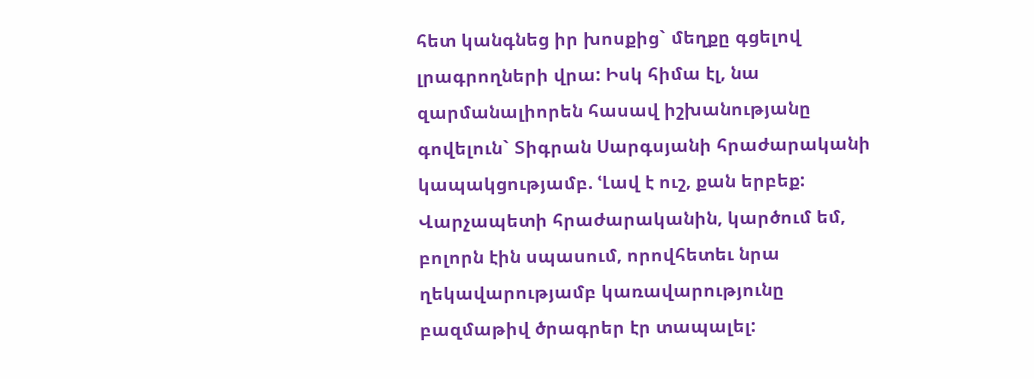հետ կանգնեց իր խոսքից` մեղքը գցելով լրագրողների վրա: Իսկ հիմա էլ, նա զարմանալիորեն հասավ իշխանությանը գովելուն` Տիգրան Սարգսյանի հրաժարականի կապակցությամբ. ՙԼավ է ուշ, քան երբեք: Վարչապետի հրաժարականին, կարծում եմ, բոլորն էին սպասում, որովհետեւ նրա ղեկավարությամբ կառավարությունը բազմաթիվ ծրագրեր էր տապալել: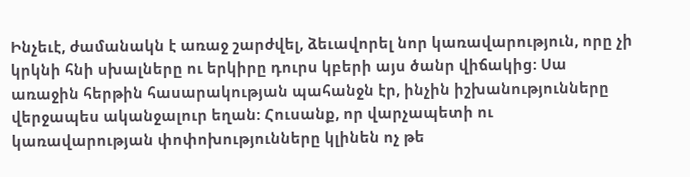Ինչեւէ, ժամանակն է առաջ շարժվել, ձեւավորել նոր կառավարություն, որը չի կրկնի հնի սխալները ու երկիրը դուրս կբերի այս ծանր վիճակից: Սա առաջին հերթին հասարակության պահանջն էր, ինչին իշխանությունները վերջապես ականջալուր եղան: Հուսանք, որ վարչապետի ու կառավարության փոփոխությունները կլինեն ոչ թե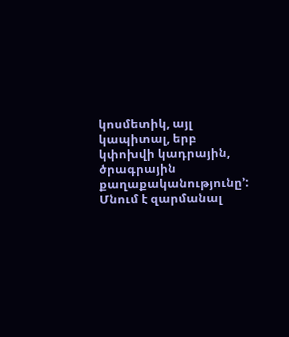կոսմետիկ, այլ կապիտալ, երբ կփոխվի կադրային, ծրագրային քաղաքականությունը՚: Մնում է զարմանալ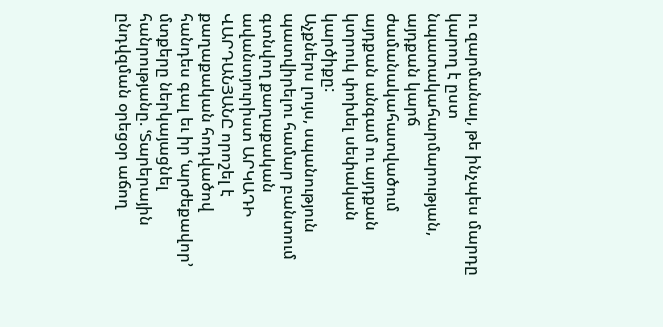ու զարմանալ, թե ինչպես մարդը կարող է ըստ նպատակահարմարության, այդքան կարճ ժամանակահատվածում այդքան անգամ ու այդքան կտրուկ փոխել սեփական կարծիքը:
Աչքներս լույս, սպանություն պատվիրելու համար բանտում գտնվող քաղաքական ավանտյուրիստ ԱՐԿԱԴԻ ՎԱՐԴԱՆՅԱՆԸ որոշել է քաղաքական հոդվածով հանդես գալ եւ իր ՙարժեքավոր՚ մտքերը ներկայացնել հանրությանը. ՙՏարերային ընդվզման օրեցօր աճող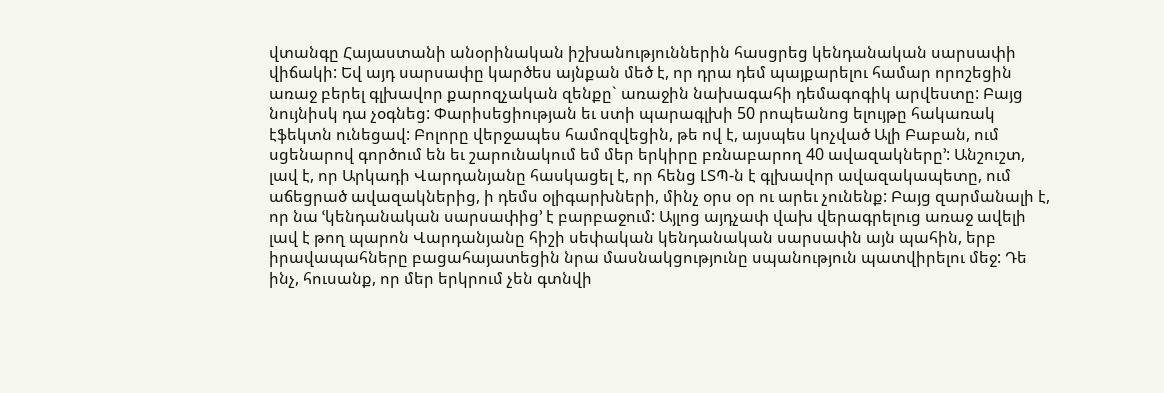վտանգը Հայաստանի անօրինական իշխանություններին հասցրեց կենդանական սարսափի վիճակի: Եվ այդ սարսափը կարծես այնքան մեծ է, որ դրա դեմ պայքարելու համար որոշեցին առաջ բերել գլխավոր քարոզչական զենքը` առաջին նախագահի դեմագոգիկ արվեստը: Բայց նույնիսկ դա չօգնեց: Փարիսեցիության եւ ստի պարագլխի 50 րոպեանոց ելույթը հակառակ էֆեկտն ունեցավ: Բոլորը վերջապես համոզվեցին, թե ով է, այսպես կոչված Ալի Բաբան, ում սցենարով գործում են եւ շարունակում եմ մեր երկիրը բռնաբարող 40 ավազակները՚: Անշուշտ, լավ է, որ Արկադի Վարդանյանը հասկացել է, որ հենց ԼՏՊ-ն է գլխավոր ավազակապետը, ում աճեցրած ավազակներից, ի դեմս օլիգարխների, մինչ օրս օր ու արեւ չունենք: Բայց զարմանալի է, որ նա ՙկենդանական սարսափից՚ է բարբաջում: Այլոց այդչափ վախ վերագրելուց առաջ ավելի լավ է թող պարոն Վարդանյանը հիշի սեփական կենդանական սարսափն այն պահին, երբ իրավապահները բացահայատեցին նրա մասնակցությունը սպանություն պատվիրելու մեջ: Դե ինչ, հուսանք, որ մեր երկրում չեն գտնվի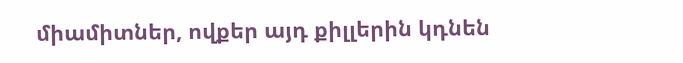միամիտներ, ովքեր այդ քիլլերին կդնեն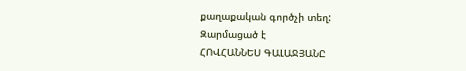քաղաքական գործչի տեղ:
Զարմացած է
ՀՈՎՀԱՆՆԵՍ ԳԱԼԱՋՅԱՆԸ